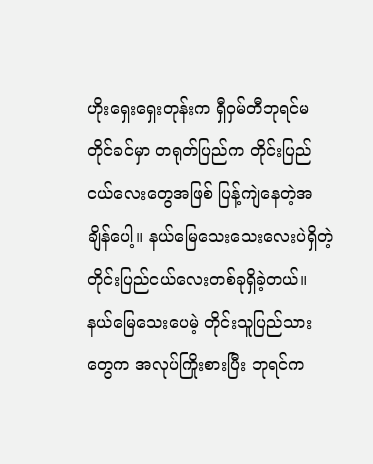ဟိုးရှေးရှေးတုန်းက ရှီဝှမ်တီဘုရင်မတိုင်ခင်မှာ တရုတ်ပြည်က တိုင်းပြည်ငယ်လေးတွေအဖြစ် ပြန့်ကျဲနေတဲ့အချိန်ပေါ့။ နယ်မြေသေးသေးလေးပဲရှိတဲ့ တိုင်းပြည်ငယ်လေးတစ်ခုရှိခဲ့တယ်။ နယ်မြေသေးပေမဲ့ တိုင်းသူပြည်သားတွေက အလုပ်ကြိုးစားပြီး ဘုရင်က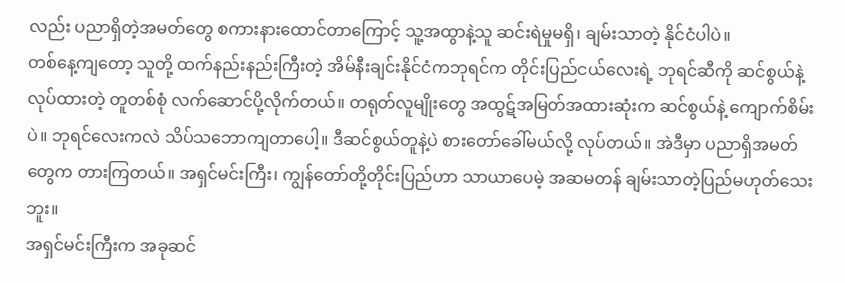လည်း ပညာရှိတဲ့အမတ်တွေ စကားနားထောင်တာကြောင့် သူ့အထွာနဲ့သူ ဆင်းရဲမှုမရှိ၊ ချမ်းသာတဲ့ နိုင်ငံပါပဲ။
တစ်နေ့ကျတော့ သူတို့ ထက်နည်းနည်းကြီးတဲ့ အိမ်နီးချင်းနိုင်ငံကဘုရင်က တိုင်းပြည်ငယ်လေးရဲ့ ဘုရင်ဆီကို ဆင်စွယ်နဲ့လုပ်ထားတဲ့ တူတစ်စုံ လက်ဆောင်ပို့လိုက်တယ်။ တရုတ်လူမျိုးတွေ အထွဋ်အမြတ်အထားဆုံးက ဆင်စွယ်နဲ့ ကျောက်စိမ်းပဲ။ ဘုရင်လေးကလဲ သိပ်သဘောကျတာပေါ့။ ဒီဆင်စွယ်တူနဲ့ပဲ စားတော်ခေါ်မယ်လို့ လုပ်တယ်။ အဲဒီမှာ ပညာရှိအမတ်တွေက တားကြတယ်။ အရှင်မင်းကြီး၊ ကျွန်တော်တို့တိုင်းပြည်ဟာ သာယာပေမဲ့ အဆမတန် ချမ်းသာတဲ့ပြည်မဟုတ်သေးဘူး။
အရှင်မင်းကြီးက အခုဆင်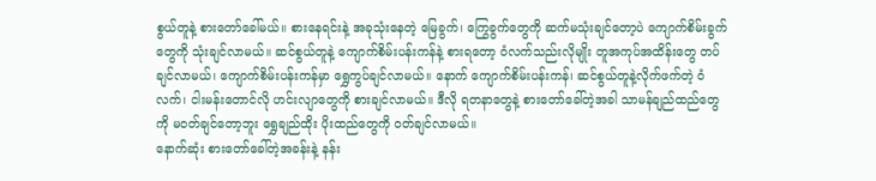စွယ်တူနဲ့ စားတော်ခေါ်မယ်။ စားနေရင်းနဲ့ အခုသုံးနေတဲ့ မြေခွက်၊ ကြွေခွက်တွေကို ဆက်မသုံးချင်တော့ပဲ ကျောက်စိမ်းခွက်တွေကို သုံးချင်လာမယ်။ ဆင်စွယ်တူနဲ့ ကျောက်စိမ်းပန်းကန်နဲ့ စားရတော့ ဝံလက်သည်းလိုမျိုး တူအကုပ်အထိန်းတွေ တပ်ချင်လာမယ်၊ ကျောက်စိမ်းပန်းကန်မှာ ရွှေကွပ်ချင်လာမယ်။ နောက် ကျောက်စိမ်းပန်းကန်၊ ဆင်စွယ်တူနဲ့လိုက်ဖက်တဲ့ ဝံလက်၊ ငါးမန်းတောင်လို ဟင်းလျာတွေကို စားချင်လာမယ်။ ဒီလို ရတနာတွေနဲ့ စားတော်ခေါ်တဲ့အခါ သာမန်ချည်ထည်တွေကို မဝတ်ချင်တော့ဘူး ရွှေချည်ထိုး ပိုးထည်တွေကို ဝတ်ချင်လာမယ်။
နောက်ဆုံး စားတော်ခေါ်တဲ့အခန်းနဲ့ နန်း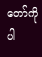တော်ကိုပါ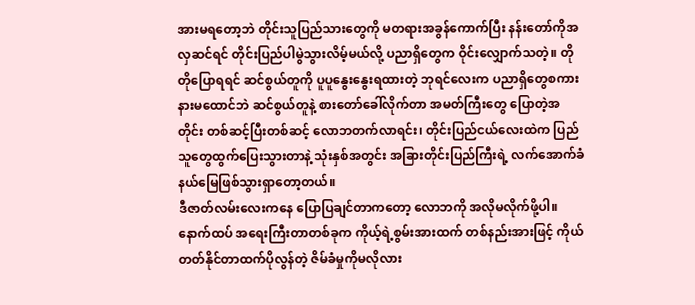အားမရတော့ဘဲ တိုင်းသူပြည်သားတွေကို မတရားအခွန်ကောက်ပြီး နန်းတော်ကိုအလှဆင်ရင် တိုင်းပြည်ပါမွဲသွားလိမ့်မယ်လို့ ပညာရှိတွေက ဝိုင်းလျှောက်သတဲ့။ တိုတိုပြောရရင် ဆင်စွယ်တူကို ပူပူနွေးနွေးရထားတဲ့ ဘုရင်လေးက ပညာရှိတွေစကားနားမထောင်ဘဲ ဆင်စွယ်တူနဲ့ စားတော်ခေါ်လိုက်တာ အမတ်ကြီးတွေ ပြောတဲ့အတိုင်း တစ်ဆင့်ပြီးတစ်ဆင့် လောဘတက်လာရင်း၊ တိုင်းပြည်ငယ်လေးထဲက ပြည်သူတွေထွက်ပြေးသွားတာနဲ့ သုံးနှစ်အတွင်း အခြားတိုင်းပြည်ကြီးရဲ့ လက်အောက်ခံနယ်မြေဖြစ်သွားရှာတော့တယ်။
ဒီဇာတ်လမ်းလေးကနေ ပြောပြချင်တာကတော့ လောဘကို အလိုမလိုက်ဖို့ပါ။ နောက်ထပ် အရေးကြီးတာတစ်ခုက ကိုယ့်ရဲ့စွမ်းအားထက် တစ်နည်းအားဖြင့် ကိုယ်တတ်နိုင်တာထက်ပိုလွန်တဲ့ ဇိမ်ခံမှုကိုမလိုလား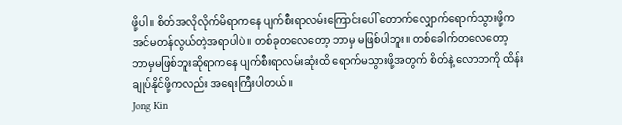ဖို့ပါ။ စိတ်အလိုလိုက်မိရာကနေ ပျက်စီးရာလမ်းကြောင်းပေါ် တောက်လျှောက်ရောက်သွားဖို့က အင်မတန်လွယ်တဲ့အရာပါပဲ။ တစ်ခုတလေတော့ ဘာမှ မဖြစ်ပါဘူး။ တစ်ခေါက်တလေတော့ ဘာမှမဖြစ်ဘူးဆိုရာကနေ ပျက်စီးရာလမ်းဆုံးထိ ရောက်မသွားဖို့အတွက် စိတ်နဲ့ လောဘကို ထိန်းချုပ်နိုင်ဖို့ကလည်း အရေးကြီးပါတယ်။
Jong Kin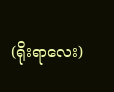(ရိုးရာလေး)